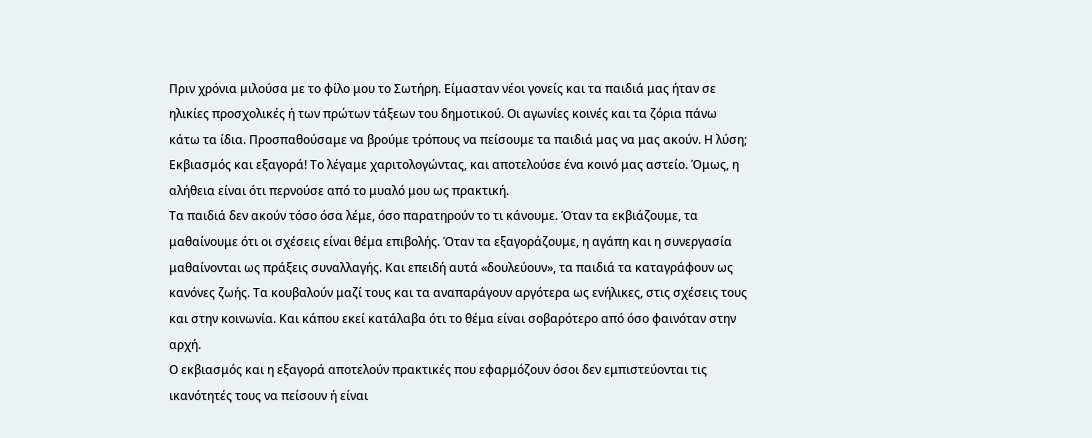Πριν χρόνια μιλούσα με το φίλο μου το Σωτήρη. Είμασταν νέοι γονείς και τα παιδιά μας ήταν σε ηλικίες προσχολικές ή των πρώτων τάξεων του δημοτικού. Οι αγωνίες κοινές και τα ζόρια πάνω κάτω τα ίδια. Προσπαθούσαμε να βρούμε τρόπους να πείσουμε τα παιδιά μας να μας ακούν. Η λύση; Εκβιασμός και εξαγορά! Το λέγαμε χαριτολογώντας, και αποτελούσε ένα κοινό μας αστείο. Όμως, η αλήθεια είναι ότι περνούσε από το μυαλό μου ως πρακτική.
Τα παιδιά δεν ακούν τόσο όσα λέμε, όσο παρατηρούν το τι κάνουμε. Όταν τα εκβιάζουμε, τα μαθαίνουμε ότι οι σχέσεις είναι θέμα επιβολής. Όταν τα εξαγοράζουμε, η αγάπη και η συνεργασία μαθαίνονται ως πράξεις συναλλαγής. Και επειδή αυτά «δουλεύουν», τα παιδιά τα καταγράφουν ως κανόνες ζωής. Τα κουβαλούν μαζί τους και τα αναπαράγουν αργότερα ως ενήλικες, στις σχέσεις τους και στην κοινωνία. Και κάπου εκεί κατάλαβα ότι το θέμα είναι σοβαρότερο από όσο φαινόταν στην αρχή.
Ο εκβιασμός και η εξαγορά αποτελούν πρακτικές που εφαρμόζουν όσοι δεν εμπιστεύονται τις ικανότητές τους να πείσουν ή είναι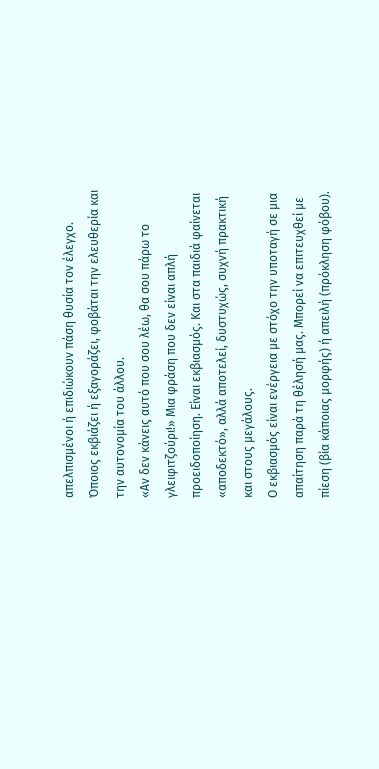απελπισμένοι ή επιδιώκουν πάση θυσία τον έλεγχο. Όποιος εκβιάζει ή εξαγοράζει, φοβάται την ελευθερία και την αυτονομία του άλλου.
«Αν δεν κάνεις αυτό που σου λέω, θα σου πάρω το γλειφιτζούρι!» Μια φράση που δεν είναι απλή προειδοποίηση. Είναι εκβιασμός. Και στα παιδιά φαίνεται «αποδεκτό», αλλά αποτελεί, δυστυχώς, συχνή πρακτική και στους μεγάλους.
Ο εκβιασμός είναι ενέργεια με στόχο την υποταγή σε μια απαίτηση παρά τη θέλησή μας. Μπορεί να επιτευχθεί με πίεση (βία κάποιας μορφής) ή απειλή (πρόκληση φόβου).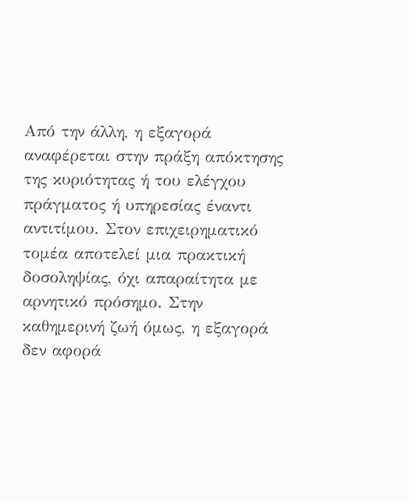Από την άλλη, η εξαγορά αναφέρεται στην πράξη απόκτησης της κυριότητας ή του ελέγχου πράγματος ή υπηρεσίας έναντι αντιτίμου. Στον επιχειρηματικό τομέα αποτελεί μια πρακτική δοσοληψίας, όχι απαραίτητα με αρνητικό πρόσημο. Στην καθημερινή ζωή όμως, η εξαγορά δεν αφορά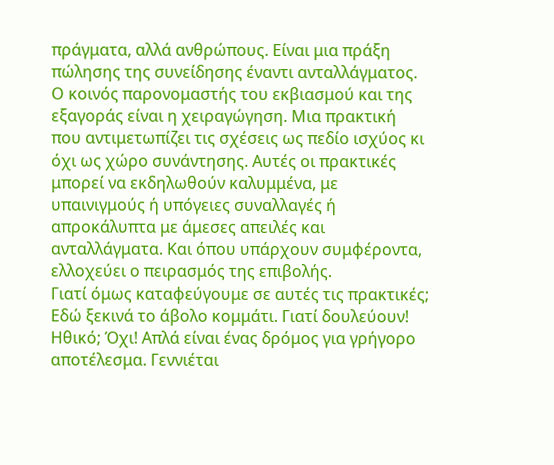πράγματα, αλλά ανθρώπους. Είναι μια πράξη πώλησης της συνείδησης έναντι ανταλλάγματος.
Ο κοινός παρονομαστής του εκβιασμού και της εξαγοράς είναι η χειραγώγηση. Μια πρακτική που αντιμετωπίζει τις σχέσεις ως πεδίο ισχύος κι όχι ως χώρο συνάντησης. Αυτές οι πρακτικές μπορεί να εκδηλωθούν καλυμμένα, με υπαινιγμούς ή υπόγειες συναλλαγές ή απροκάλυπτα με άμεσες απειλές και ανταλλάγματα. Και όπου υπάρχουν συμφέροντα, ελλοχεύει ο πειρασμός της επιβολής.
Γιατί όμως καταφεύγουμε σε αυτές τις πρακτικές; Εδώ ξεκινά το άβολο κομμάτι. Γιατί δουλεύουν! Ηθικό; Όχι! Απλά είναι ένας δρόμος για γρήγορο αποτέλεσμα. Γεννιέται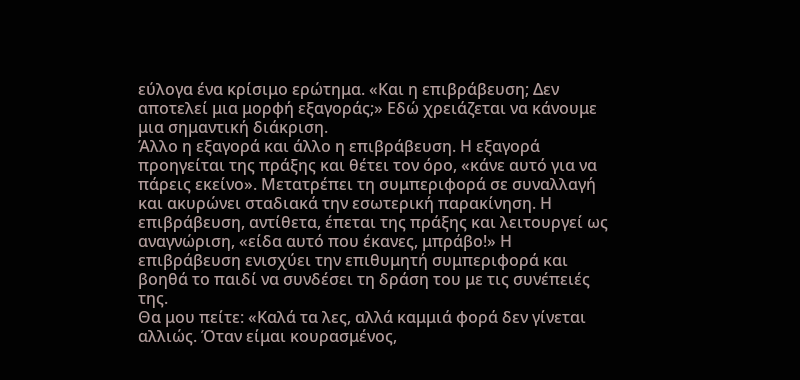εύλογα ένα κρίσιμο ερώτημα. «Και η επιβράβευση; Δεν αποτελεί μια μορφή εξαγοράς;» Εδώ χρειάζεται να κάνουμε μια σημαντική διάκριση.
Άλλο η εξαγορά και άλλο η επιβράβευση. Η εξαγορά προηγείται της πράξης και θέτει τον όρο, «κάνε αυτό για να πάρεις εκείνο». Μετατρέπει τη συμπεριφορά σε συναλλαγή και ακυρώνει σταδιακά την εσωτερική παρακίνηση. Η επιβράβευση, αντίθετα, έπεται της πράξης και λειτουργεί ως αναγνώριση, «είδα αυτό που έκανες, μπράβο!» Η επιβράβευση ενισχύει την επιθυμητή συμπεριφορά και βοηθά το παιδί να συνδέσει τη δράση του με τις συνέπειές της.
Θα μου πείτε: «Καλά τα λες, αλλά καμμιά φορά δεν γίνεται αλλιώς. Όταν είμαι κουρασμένος,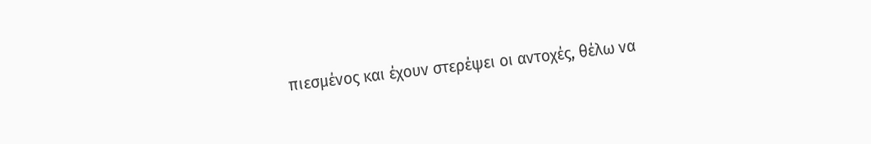πιεσμένος και έχουν στερέψει οι αντοχές, θέλω να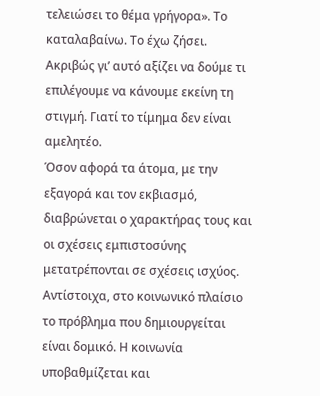τελειώσει το θέμα γρήγορα». Το καταλαβαίνω. Το έχω ζήσει. Ακριβώς γι’ αυτό αξίζει να δούμε τι επιλέγουμε να κάνουμε εκείνη τη στιγμή. Γιατί το τίμημα δεν είναι αμελητέο.
Όσον αφορά τα άτομα, με την εξαγορά και τον εκβιασμό, διαβρώνεται ο χαρακτήρας τους και οι σχέσεις εμπιστοσύνης μετατρέπονται σε σχέσεις ισχύος. Αντίστοιχα, στο κοινωνικό πλαίσιο το πρόβλημα που δημιουργείται είναι δομικό. Η κοινωνία υποβαθμίζεται και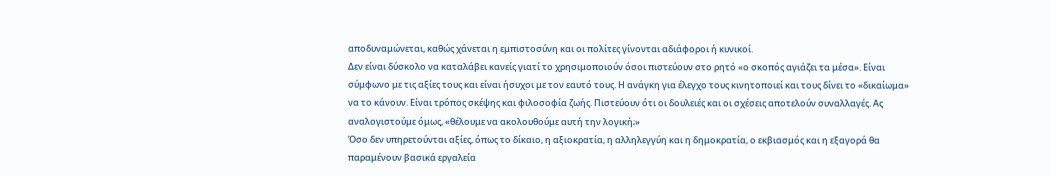αποδυναμώνεται, καθώς χάνεται η εμπιστοσύνη και οι πολίτες γίνονται αδιάφοροι ή κυνικοί.
Δεν είναι δύσκολο να καταλάβει κανείς γιατί το χρησιμοποιούν όσοι πιστεύουν στο ρητό «ο σκοπός αγιάζει τα μέσα». Είναι σύμφωνο με τις αξίες τους και είναι ήσυχοι με τον εαυτό τους. Η ανάγκη για έλεγχο τους κινητοποιεί και τους δίνει το «δικαίωμα» να το κάνουν. Είναι τρόπος σκέψης και φιλοσοφία ζωής. Πιστεύουν ότι οι δουλειές και οι σχέσεις αποτελούν συναλλαγές. Ας αναλογιστούμε όμως, «θέλουμε να ακολουθούμε αυτή την λογική;»
Όσο δεν υπηρετούνται αξίες, όπως το δίκαιο, η αξιοκρατία, η αλληλεγγύη και η δημοκρατία, ο εκβιασμός και η εξαγορά θα παραμένουν βασικά εργαλεία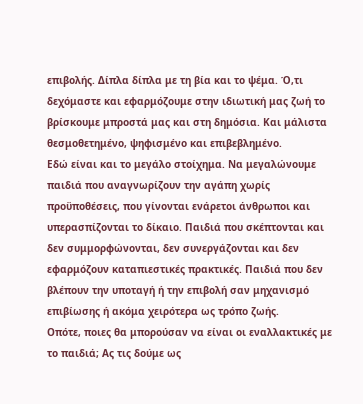επιβολής. Δίπλα δίπλα με τη βία και το ψέμα. Ό,τι δεχόμαστε και εφαρμόζουμε στην ιδιωτική μας ζωή το βρίσκουμε μπροστά μας και στη δημόσια. Και μάλιστα θεσμοθετημένο, ψηφισμένο και επιβεβλημένο.
Εδώ είναι και το μεγάλο στοίχημα. Να μεγαλώνουμε παιδιά που αναγνωρίζουν την αγάπη χωρίς προϋποθέσεις, που γίνονται ενάρετοι άνθρωποι και υπερασπίζονται το δίκαιο. Παιδιά που σκέπτονται και δεν συμμορφώνονται, δεν συνεργάζονται και δεν εφαρμόζουν καταπιεστικές πρακτικές. Παιδιά που δεν βλέπουν την υποταγή ή την επιβολή σαν μηχανισμό επιβίωσης ή ακόμα χειρότερα ως τρόπο ζωής.
Οπότε, ποιες θα μπορούσαν να είναι οι εναλλακτικές με το παιδιά; Ας τις δούμε ως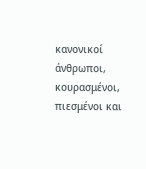κανονικοί άνθρωποι, κουρασμένοι, πιεσμένοι και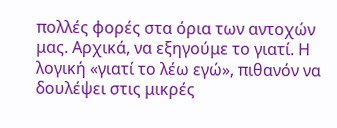πολλές φορές στα όρια των αντοχών μας. Αρχικά, να εξηγούμε το γιατί. Η λογική «γιατί το λέω εγώ», πιθανόν να δουλέψει στις μικρές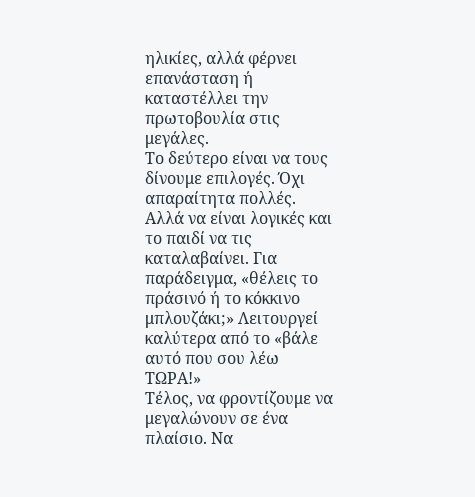ηλικίες, αλλά φέρνει επανάσταση ή καταστέλλει την πρωτοβουλία στις μεγάλες.
Το δεύτερο είναι να τους δίνουμε επιλογές. Όχι απαραίτητα πολλές. Αλλά να είναι λογικές και το παιδί να τις καταλαβαίνει. Για παράδειγμα, «θέλεις το πράσινό ή το κόκκινο μπλουζάκι;» Λειτουργεί καλύτερα από το «βάλε αυτό που σου λέω ΤΩΡΑ!»
Τέλος, να φροντίζουμε να μεγαλώνουν σε ένα πλαίσιο. Να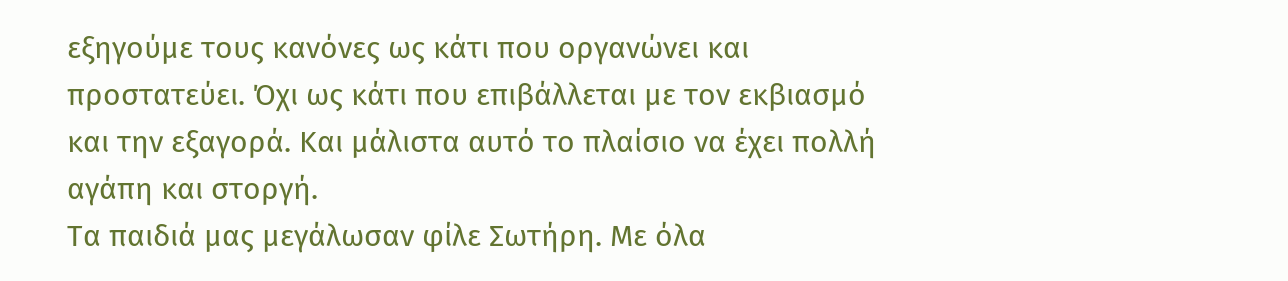εξηγούμε τους κανόνες ως κάτι που οργανώνει και προστατεύει. Όχι ως κάτι που επιβάλλεται με τον εκβιασμό και την εξαγορά. Και μάλιστα αυτό το πλαίσιο να έχει πολλή αγάπη και στοργή.
Τα παιδιά μας μεγάλωσαν φίλε Σωτήρη. Με όλα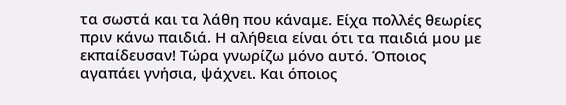τα σωστά και τα λάθη που κάναμε. Είχα πολλές θεωρίες πριν κάνω παιδιά. Η αλήθεια είναι ότι τα παιδιά μου με εκπαίδευσαν! Τώρα γνωρίζω μόνο αυτό. Όποιος αγαπάει γνήσια, ψάχνει. Και όποιος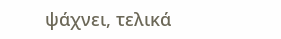ψάχνει, τελικά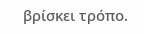βρίσκει τρόπο.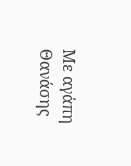Με αγάπη
Θανάσης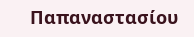Παπαναστασίου